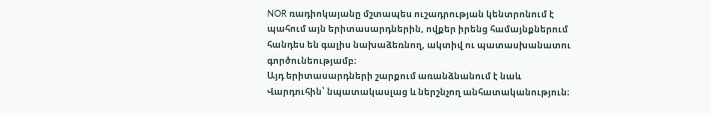NOR ռադիոկայանը մշտապես ուշադրության կենտրոնում է պահում այն երիտասարդներին, ովքեր իրենց համայնքներում հանդես են գալիս նախաձեռնող, ակտիվ ու պատասխանատու գործունեությամբ։
Այդ երիտասարդների շարքում առանձնանում է նաև Վարդուհին՝ նպատակասլաց և ներշնչող անհատականություն։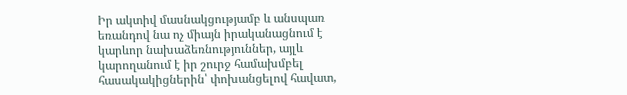Իր ակտիվ մասնակցությամբ և անսպառ եռանդով նա ոչ միայն իրականացնում է կարևոր նախաձեռնություններ, այլև կարողանում է իր շուրջ համախմբել հասակակիցներին՝ փոխանցելով հավատ,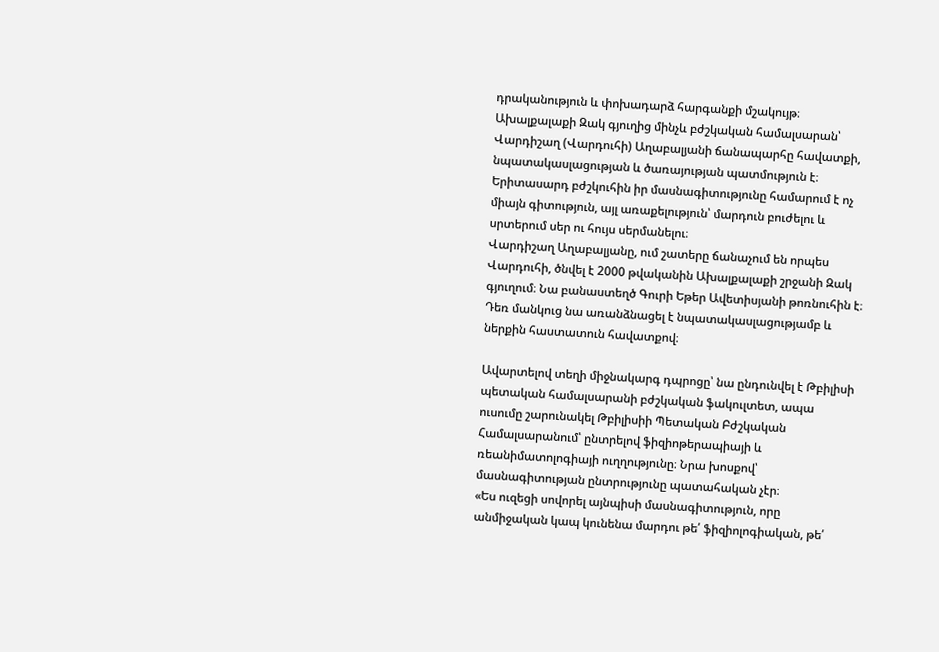դրականություն և փոխադարձ հարգանքի մշակույթ։
Ախալքալաքի Զակ գյուղից մինչև բժշկական համալսարան՝ Վարդիշաղ (Վարդուհի) Աղաբալյանի ճանապարհը հավատքի, նպատակասլացության և ծառայության պատմություն է։ Երիտասարդ բժշկուհին իր մասնագիտությունը համարում է ոչ միայն գիտություն, այլ առաքելություն՝ մարդուն բուժելու և սրտերում սեր ու հույս սերմանելու։
Վարդիշաղ Աղաբալյանը, ում շատերը ճանաչում են որպես Վարդուհի, ծնվել է 2000 թվականին Ախալքալաքի շրջանի Զակ գյուղում։ Նա բանաստեղծ Գուրի Եթեր Ավետիսյանի թոռնուհին է։ Դեռ մանկուց նա առանձնացել է նպատակասլացությամբ և ներքին հաստատուն հավատքով։

Ավարտելով տեղի միջնակարգ դպրոցը՝ նա ընդունվել է Թբիլիսի պետական համալսարանի բժշկական ֆակուլտետ, ապա ուսումը շարունակել Թբիլիսիի Պետական Բժշկական Համալսարանում՝ ընտրելով ֆիզիոթերապիայի և ռեանիմատոլոգիայի ուղղությունը։ Նրա խոսքով՝ մասնագիտության ընտրությունը պատահական չէր։
«Ես ուզեցի սովորել այնպիսի մասնագիտություն, որը անմիջական կապ կունենա մարդու թե՛ ֆիզիոլոգիական, թե՛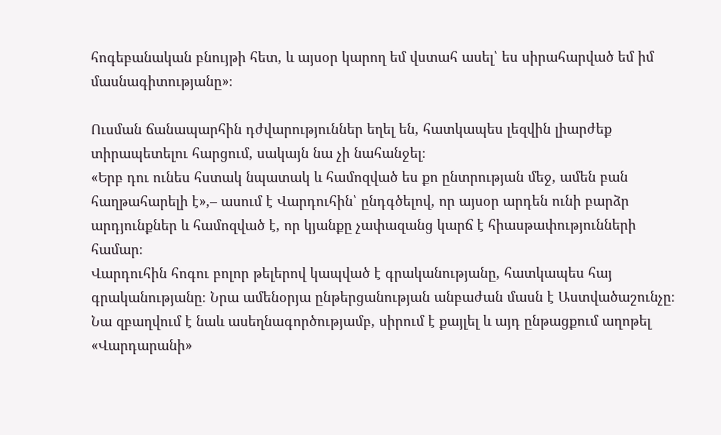հոգեբանական բնույթի հետ, և այսօր կարող եմ վստահ ասել՝ ես սիրահարված եմ իմ մասնագիտությանը»։

Ուսման ճանապարհին դժվարություններ եղել են, հատկապես լեզվին լիարժեք տիրապետելու հարցում, սակայն նա չի նահանջել։
«Երբ դու ունես հստակ նպատակ և համոզված ես քո ընտրության մեջ, ամեն բան հաղթահարելի է»,– ասում է Վարդուհին՝ ընդգծելով, որ այսօր արդեն ունի բարձր արդյունքներ և համոզված է, որ կյանքը չափազանց կարճ է հիասթափությունների համար։
Վարդուհին հոգու բոլոր թելերով կապված է գրականությանը, հատկապես հայ գրականությանը։ Նրա ամենօրյա ընթերցանության անբաժան մասն է Աստվածաշունչը։ Նա զբաղվում է նաև ասեղնագործությամբ, սիրում է քայլել և այդ ընթացքում աղոթել «Վարդարանի»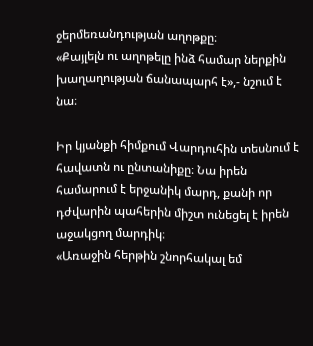ջերմեռանդության աղոթքը։
«Քայլելն ու աղոթելը ինձ համար ներքին խաղաղության ճանապարհ է»,- նշում է նա։

Իր կյանքի հիմքում Վարդուհին տեսնում է հավատն ու ընտանիքը։ Նա իրեն համարում է երջանիկ մարդ, քանի որ դժվարին պահերին միշտ ունեցել է իրեն աջակցող մարդիկ։
«Առաջին հերթին շնորհակալ եմ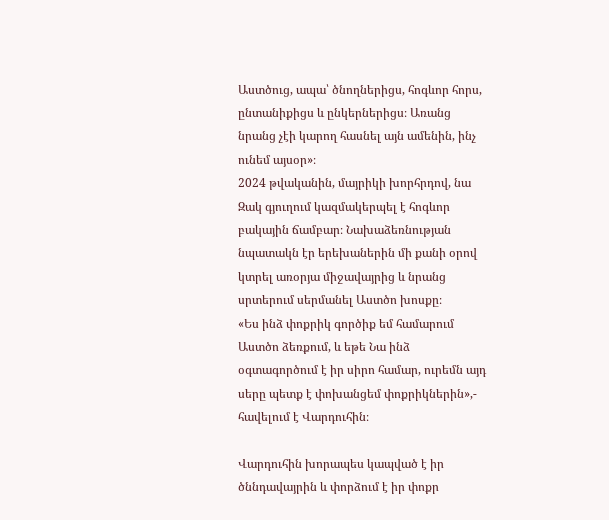Աստծուց, ապա՝ ծնողներիցս, հոգևոր հորս, ընտանիքիցս և ընկերներիցս։ Առանց նրանց չէի կարող հասնել այն ամենին, ինչ ունեմ այսօր»։
2024 թվականին, մայրիկի խորհրդով, նա Զակ գյուղում կազմակերպել է հոգևոր բակային ճամբար։ Նախաձեռնության նպատակն էր երեխաներին մի քանի օրով կտրել առօրյա միջավայրից և նրանց սրտերում սերմանել Աստծո խոսքը։
«Ես ինձ փոքրիկ գործիք եմ համարում Աստծո ձեռքում, և եթե Նա ինձ օգտագործում է իր սիրո համար, ուրեմն այդ սերը պետք է փոխանցեմ փոքրիկներին»,- հավելում է Վարդուհին։

Վարդուհին խորապես կապված է իր ծննդավայրին և փորձում է իր փոքր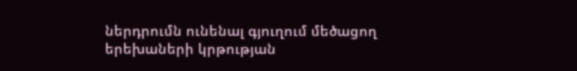ներդրումն ունենալ գյուղում մեծացող երեխաների կրթության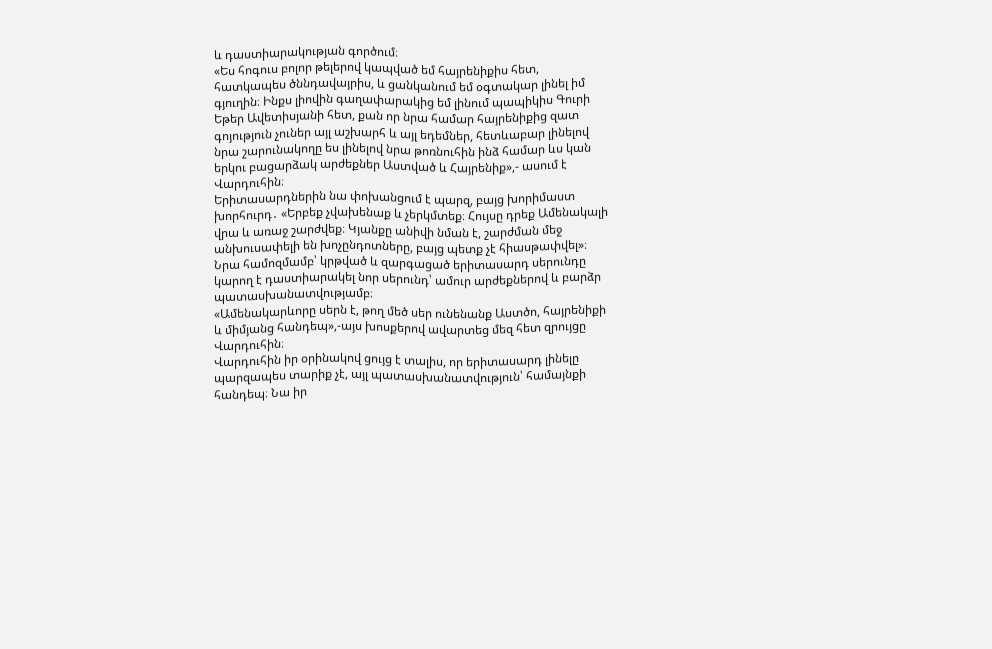և դաստիարակության գործում։
«Ես հոգուս բոլոր թելերով կապված եմ հայրենիքիս հետ, հատկապես ծննդավայրիս, և ցանկանում եմ օգտակար լինել իմ գյուղին։ Ինքս լիովին գաղափարակից եմ լինում պապիկիս Գուրի Եթեր Ավետիսյանի հետ, քան որ նրա համար հայրենիքից զատ գոյություն չուներ այլ աշխարհ և այլ եդեմներ, հետևաբար լինելով նրա շարունակողը ես լինելով նրա թոռնուհին ինձ համար ևս կան երկու բացարձակ արժեքներ Աստված և Հայրենիք»,- ասում է Վարդուհին։
Երիտասարդներին նա փոխանցում է պարզ, բայց խորիմաստ խորհուրդ․ «Երբեք չվախենաք և չերկմտեք։ Հույսը դրեք Ամենակալի վրա և առաջ շարժվեք։ Կյանքը անիվի նման է, շարժման մեջ անխուսափելի են խոչընդոտները, բայց պետք չէ հիասթափվել»։
Նրա համոզմամբ՝ կրթված և զարգացած երիտասարդ սերունդը կարող է դաստիարակել նոր սերունդ՝ ամուր արժեքներով և բարձր պատասխանատվությամբ։
«Ամենակարևորը սերն է, թող մեծ սեր ունենանք Աստծո, հայրենիքի և միմյանց հանդեպ»,-այս խոսքերով ավարտեց մեզ հետ զրույցը Վարդուհին։
Վարդուհին իր օրինակով ցույց է տալիս, որ երիտասարդ լինելը պարզապես տարիք չէ, այլ պատասխանատվություն՝ համայնքի հանդեպ։ Նա իր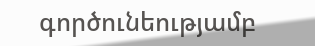գործունեությամբ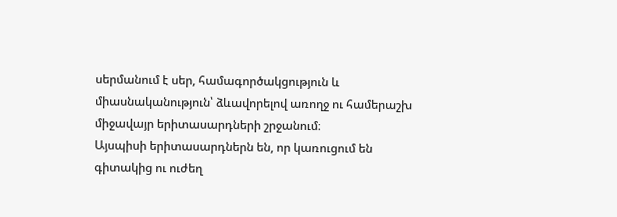սերմանում է սեր, համագործակցություն և միասնականություն՝ ձևավորելով առողջ ու համերաշխ միջավայր երիտասարդների շրջանում։
Այսպիսի երիտասարդներն են, որ կառուցում են գիտակից ու ուժեղ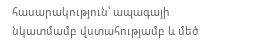հասարակություն՝ ապագայի նկատմամբ վստահությամբ և մեծ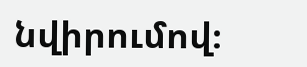նվիրումով։